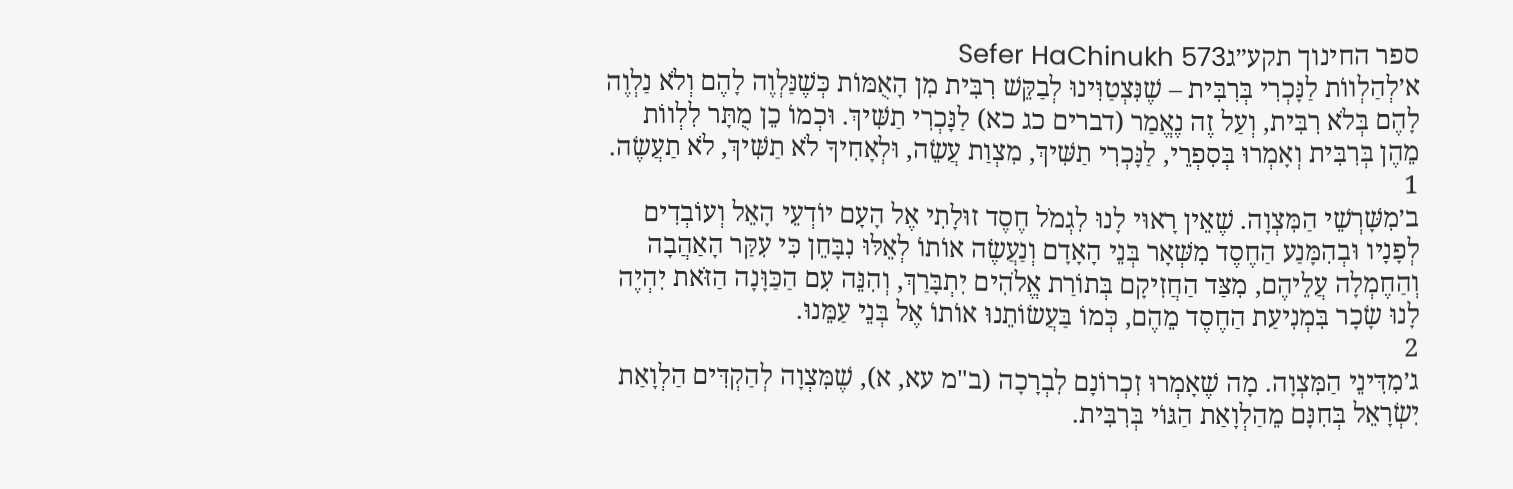ספר החינוך תקע״גSefer HaChinukh 573
א׳לְהַלְווֹת לַנָּכְרִי בְּרִבִּית – שֶׁנִּצְטַוִּינוּ לְבַקֵּשׁ רִבִּית מִן הָאֻמּוֹת כְּשֶׁנַּלְוֶה לָהֶם וְלֹא נַלְוֶה לָהֶם בְּלֹא רִבִּית, וְעַל זֶה נֶאֱמַר (דברים כג כא) לַנָּכְרִי תַשִּׁיךְ. וּכְמוֹ כֵן מֻתָּר לִלְווֹת מֵהֶן בְּרִבִּית וְאָמְרוּ בְּסִפְרֵי, לַנָּכְרִי תַשִּׁיךְ, מִצְוַת עֲשֵׂה, וּלְאָחִיךָ לֹא תַשִּׁיךְ, לֹא תַעֲשֶׂה.
1
ב׳מִשָּׁרְשֵׁי הַמִּצְוָה. שֶׁאֵין רָאוּי לָנוּ לִגְמֹל חֶסֶד זוּלָתִי אֶל הָעָם יוֹדְעֵי הָאֵל וְעוֹבְדִים לְפָנָיו וּבְהִמָּנַע הַחֶסֶד מִשְּׁאָר בְּנֵי הָאָדָם וְנַעֲשֶׂה אוֹתוֹ לְאֵלּוּ נִבָּחֵן כִּי עִקַּר הָאַהֲבָה וְהַחֶמְלָה עֲלֵיהֶם, מִצַּד הַחֲזִיקָם בְּתוֹרַת אֱלֹהִים יִתְבָּרַךְ, וְהִנֵּה עִם הַכַּוָּנָה הַזֹּאת יִהְיֶה לָנוּ שָׂכָר בִּמְנִיעַת הַחֶסֶד מֵהֶם, כְּמוֹ בַּעֲשׂוֹתֵנוּ אוֹתוֹ אֶל בְּנֵי עַמֵּנוּ.
2
ג׳מִדִּינֵי הַמִּצְוָה. מָה שֶׁאָמְרוּ זִכְרוֹנָם לִבְרָכָה (ב"מ עא, א), שֶׁמִּצְוָה לְהַקְדִּים הַלְוָאַת יִשְׂרָאֵל בְּחִנָּם מֵהַלְוָאַת הַגּוֹי בְּרִבִּית.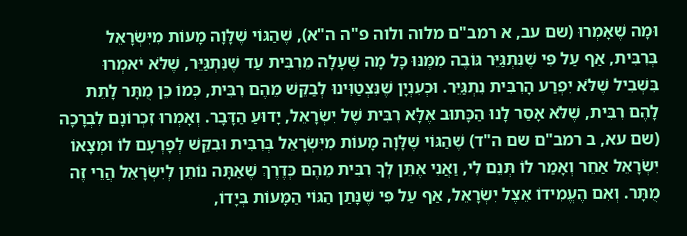וּמָה שֶׁאָמְרוּ (שם עב, א רמב"ם מלוה ולוה פ"ה ה"א), שֶׁהַגּוֹי שֶׁלָּוָה מָעוֹת מִיִּשְׂרָאֵל בְּרִבִּית, אַף עַל פִּי שֶׁנִּתְגַּיֵּר גּוֹבֶה מִמֶּנּוּ כָּל מָה שֶׁעָלָה מֵרִבִּית עַד שֶׁנִּתְגַּיֵּר, שֶׁלֹּא יֹאמְרוּ בִּשְׁבִיל שֶׁלֹּא יִפְרַע הָרִבִּית נִתְגַּיֵּר. וּכְעִנְיָן שֶׁנִּצְטַוִּינוּ לְבַקֵּשׁ מֵהֶם רִבִּית, כְּמוֹ כֵן מֻתָּר לָתֵת לָהֶם רִבִּית, שֶׁלֹּא אָסַר לָנוּ הַכָּתוּב אֶלָּא רִבִּית שֶׁל יִשְׂרָאֵל, יָדוּעַ הַדָּבָר. וְאָמְרוּ זִכְרוֹנָם לִבְרָכָה (שם עא, ב רמב"ם שם ה"ד) שֶׁהַגּוֹי שֶׁלָּוָה מָעוֹת מִיִּשְׂרָאֵל בְּרִבִּית וּבִקֵּשׁ לְפָרְעָם לוֹ וּמְצָאוֹ יִשְׂרָאֵל אַחֵר וְאָמַר לוֹ תְּנֵם לִי, וַאֲנִי אֶתֵּן לְךָ רִבִּית מֵהֶם כְּדֶרֶךְ שֶׁאַתָּה נוֹתֵן לְיִשְׂרָאֵל הֲרֵי זֶה מֻתָּר. וְאִם הֶעֱמִידוֹ אֵצֶל יִשְׂרָאֵל, אַף עַל פִּי שֶׁנָּתַן הַגּוֹי הַמָּעוֹת בְּיָדוֹ,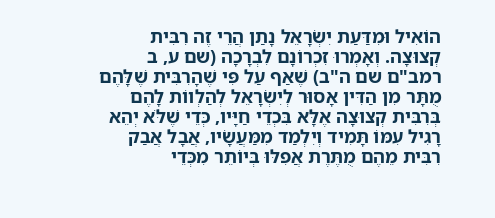הוֹאִיל וּמִדַּעַת יִשְׂרָאֵל נָתַן הֲרֵי זֶה רִבִּית קְצוּצָה. וְאָמְרוּ זִכְרוֹנָם לִבְרָכָה (שם ע, ב רמב"ם שם ה"ב) שֶׁאַף עַל פִּי שֶׁהָרִבִּית שֶׁלָּהֶם מֻתָּר מִן הַדִּין אָסוּר לְיִשְׂרָאֵל לְהַלְווֹת לָהֶם בְּרִבִּית קְצוּצָה אֶלָּא בִּכְדֵי חַיָּיו, כְּדֵי שֶׁלֹּא יְהֵא רָגִיל עִמּוֹ תָּמִיד וְיִלְמַד מִמַּעֲשָׂיו, אֲבָל אֲבַק רִבִּית מֵהֶם מֻתֶּרֶת אֲפִלּוּ בְּיוֹתֵר מִכְּדֵי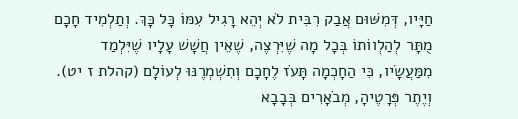חַיָּיו, דְּמִשּׁוּם אֲבַק רִבִּית לֹא יְהֵא רָגִיל עִמּוֹ כָּל כָּךְ. וְתַלְמִיד חָכָם מֻתָּר לְהַלְווֹתוֹ בְּכָל מָה שֶׁיִּרְצֶה, שֶׁאֵין חֲשָׁשׁ עָלָיו שֶׁיִּלְמַד מִמַּעֲשָׂיו, כִּי הַחָכְמָה תָּעֹז לֶחָכָם וְתִשְׁמְרֶנּוּ לְעוֹלָם (קהלת ז יט). וְיֶתֶר פְּרָטֶיהָ, מְבֹאָרִים בְּבָבָא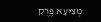מְצִיעָא פֶּרֶק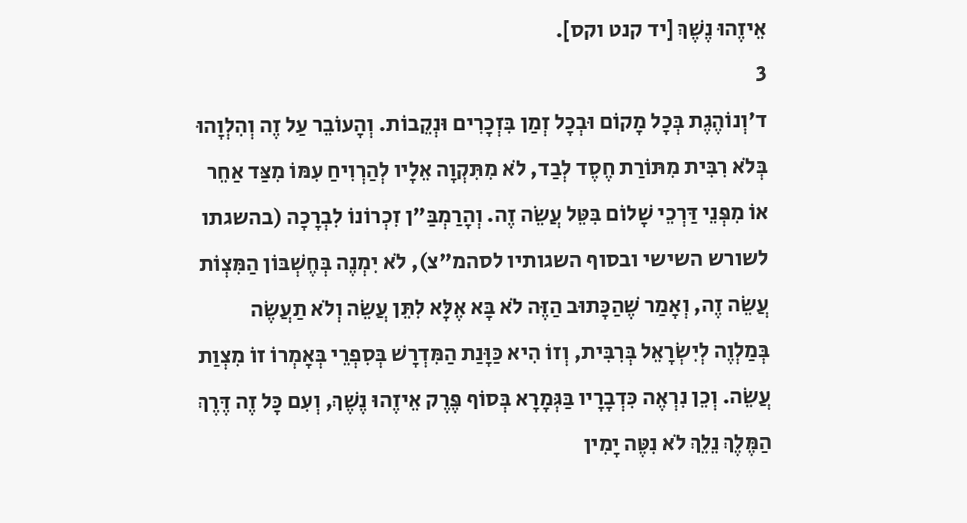אֵיזֶהוּ נֶשֶׁךְ [יד קנט וקס].
3
ד׳וְנוֹהֶגֶת בְּכָל מָקוֹם וּבְכָל זְמַן בִּזְכָרִים וּנְקֵבוֹת. וְהָעוֹבֵר עַל זֶה וְהִלְוָהוּ בְּלֹא רִבִּית מִתּוֹרַת חֶסֶד לְבַד, לֹא מִתִּקְוָה אֵלָיו לְהַרְוִיחַ עִמּוֹ מִצַּד אַחֵר אוֹ מִפְּנֵי דַּרְכֵי שָׁלוֹם בִּטֵּל עֲשֵׂה זֶה. וְהָרַמְבַּ"ן זִכְרוֹנוֹ לִבְרָכָה (בהשגתו לשורש השישי ובסוף השגותיו לסהמ"צ), לֹא יִמְנֶה בְּחֶשְׁבּוֹן הַמִּצְוֹת עֲשֵׂה זֶה, וְאָמַר שֶׁהַכָּתוּב הַזֶּה לֹא בָּא אֶלָּא לִתֵּן עֲשֵׂה וְלֹא תַעֲשֶׂה בְּמַלְוֶה לְיִשְׂרָאֵל בְּרִבִּית, וְזוֹ הִיא כַּוָּנַת הַמִּדְרָשׁ בְּסִפְרֵי בְּאָמְרוֹ זוֹ מִצְוַת עֲשֵׂה. וְכֵן נִרְאֶה כִּדְבָרָיו בַּגְּמָרָא בְּסוֹף פֶּרֶק אֵיזֶהוּ נֶשֶׁךְ, וְעִם כָּל זֶה דֶּרֶךְ הַמֶּלֶךְ נֵלֵךְ לֹא נִטֶּה יָמִין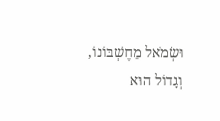וּשְׂמֹאל מֵחֶשְׁבּוֹנוֹ, וְגָדוֹל הוּא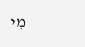מִי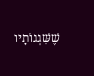שֶׁשִּׁגְגוֹתָיו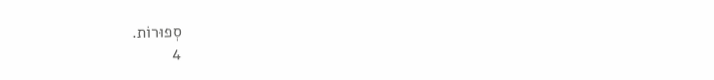סְפוּרוֹת.
4